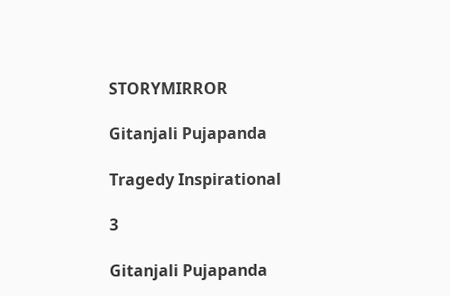STORYMIRROR

Gitanjali Pujapanda

Tragedy Inspirational

3

Gitanjali Pujapanda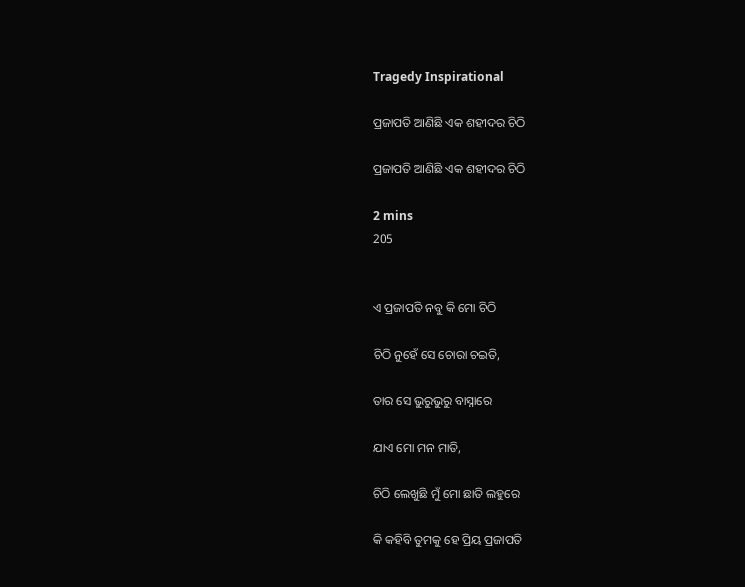Tragedy Inspirational

ପ୍ରଜାପତି ଆଣିଛି ଏକ ଶହୀଦର ଚିଠି

ପ୍ରଜାପତି ଆଣିଛି ଏକ ଶହୀଦର ଚିଠି

2 mins
205


ଏ ପ୍ରଜାପତି ନବୁ କି ମୋ ଚିଠି

ଚିଠି ନୁହେଁ ସେ ଚୋରା ଚଇତି,

ତାର ସେ ଭୁରୁଭୁରୁ ବାସ୍ନାରେ

ଯାଏ ମୋ ମନ ମାତି,

ଚିଠି ଲେଖୁଛି ମୁଁ ମୋ ଛାତି ଲହୁରେ

କି କହିବି ତୁମକୁ ହେ ପ୍ରିୟ ପ୍ରଜାପତି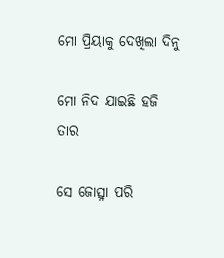ମୋ ପ୍ରିୟାକୁ ଦେଖିଲା ଦିନୁ

ମୋ ନିଦ ଯାଇଛି ହଜି ତାର

ସେ ଜୋତ୍ସ୍ନା ପରି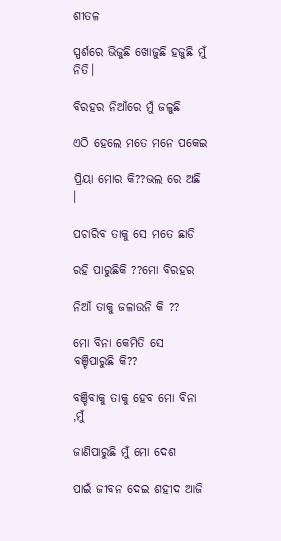ଶୀତଳ

ସ୍ପର୍ଶରେ ଭିଜୁଛି ଖୋଜୁଛି ହଜୁଛି ମୁଁ ନିତି।

ବିରହର ନିଆଁରେ ମୁଁ ଜଳୁଛି

ଏଠି ହେଲେ ମତେ ମନେ ପକେଇ

ପ୍ରିୟା ମୋର କି??ଭଲ ରେ ଅଛି ।

ପଚାରିବ ତାକୁ ସେ ମତେ ଛାଡି

ରହି ପାରୁଛିକି ??ମୋ ବିରହର

ନିଆଁ ତାକୁ ଜଳାଉନି କି ??

ମୋ ବିନା କେମିତି ସେ ବଞ୍ଚିପାରୁଛି କି??

ବଞ୍ଚିବାକୁ ତାକୁ ହେବ ମୋ ବିନା ,ମୁଁ

ଜାଣିପାରୁଛି ମୁଁ ମୋ ଦେଶ

ପାଇଁ ଜୀବନ ଦେଇ ଶହୀଦ ଆଜି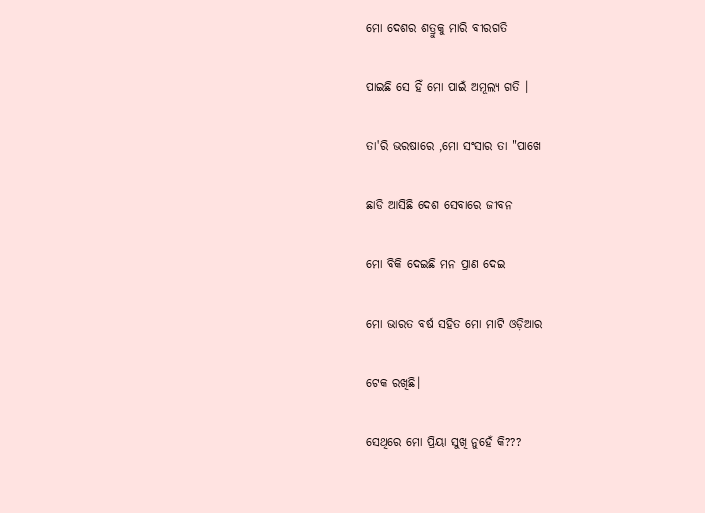ମୋ ଦେଶର ଶତ୍ରୁକୁ ମାରି ବୀରଗତି

ପାଇଛି ସେ ହିଁ ମୋ ପାଇଁ ଅମୂଲ୍ୟ ଗତି ।

ତା'ରି ଭରଷାରେ ,ମୋ ସଂସାର ତା "ପାଖେ

ଛାଡି ଆସିଛି ଦେଶ ସେବାରେ ଜୀବନ

ମୋ ବିକି ଦେଇଛି ମନ ପ୍ରାଣ ଦେଇ

ମୋ ଭାରତ ବର୍ଷ ସହିତ ମୋ ମାଟି ଓଡ଼ିଆର

ଟେକ ରଖିଛି।

ସେଥିରେ ମୋ ପ୍ରିୟା ସୁଖି ନୁହେଁ କି???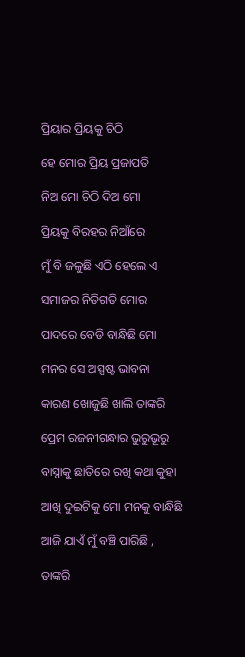ପ୍ରିୟାର ପ୍ରିୟକୁ ଚିଠି

ହେ ମୋର ପ୍ରିୟ ପ୍ରଜାପତି

ନିଅ ମୋ ଚିଠି ଦିଅ ମୋ

ପ୍ରିୟକୁ ବିରହର ନିଆଁରେ

ମୁଁ ବି ଜଳୁଛି ଏଠି ହେଲେ ଏ

ସମାଜର ନିତିଗତି ମୋର

ପାଦରେ ବେଡି ବାନ୍ଧିଛି ମୋ

ମନର ସେ ଅସ୍ପଷ୍ଟ ଭାବନା

କାରଣ ଖୋଜୁଛି ଖାଲି ତାଙ୍କରି

ପ୍ରେମ ରଜନୀଗନ୍ଧାର ଭୁରୁଭୂରୁ

ବାସ୍ନାକୁ ଛାତିରେ ରଖି କଥା କୁହା

ଆଖି ଦୁଇଟିକୁ ମୋ ମନକୁ ବାନ୍ଧିଛି

ଆଜି ଯାଏଁ ମୁଁ ବଞ୍ଚି ପାରିଛି ,

ତାଙ୍କରି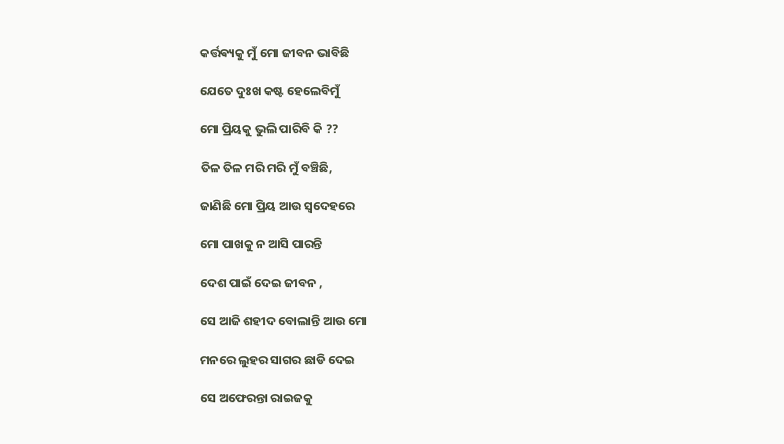କର୍ତ୍ତଵ୍ୟକୁ ମୁଁ ମୋ ଜୀବନ ଭାବିଛି

ଯେତେ ଦୁଃଖ କଷ୍ଟ ହେଲେବିମୁଁ

ମୋ ପ୍ରିୟକୁ ଭୁଲି ପାରିବି କି ??

ତିଳ ତିଳ ମରି ମରି ମୁଁ ବଞ୍ଚିଛି,

ଜାଣିଛି ମୋ ପ୍ରିୟ ଆଉ ସ୍ୱଦେହରେ

ମୋ ପାଖକୁ ନ ଆସି ପାରନ୍ତି

ଦେଶ ପାଇଁ ଦେଇ ଜୀବନ ,

ସେ ଆଜି ଶହୀଦ ବୋଲାନ୍ତି ଆଉ ମୋ

ମନରେ ଲୁହର ସାଗର ଛାଡି ଦେଇ

ସେ ଅଫେରନ୍ତା ରାଇଜକୁ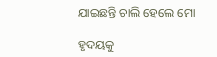ଯାଇଛନ୍ତି ଚାଲି ହେଲେ ମୋ

ହୃଦୟକୁ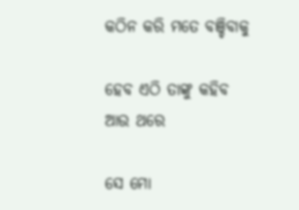କଠିନ କରି ମତେ ବଞ୍ଚିବାକୁ

ହେବ ଏଠି ତାଙ୍କୁ କହିବ ଆଉ ଥରେ

ସେ ମୋ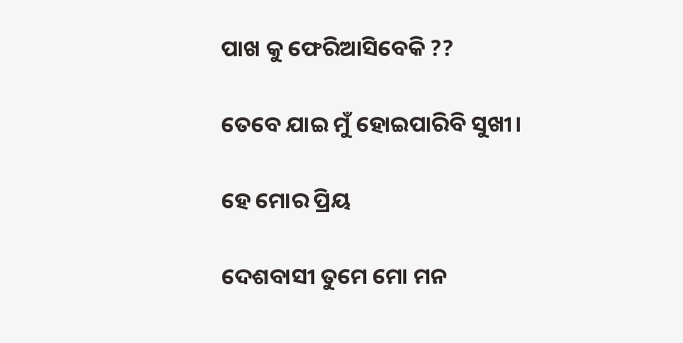ପାଖ କୁ ଫେରିଆସିବେକି ??

ତେବେ ଯାଇ ମୁଁ ହୋଇପାରିବି ସୁଖୀ।

ହେ ମୋର ପ୍ରିୟ

ଦେଶବାସୀ ତୁମେ ମୋ ମନ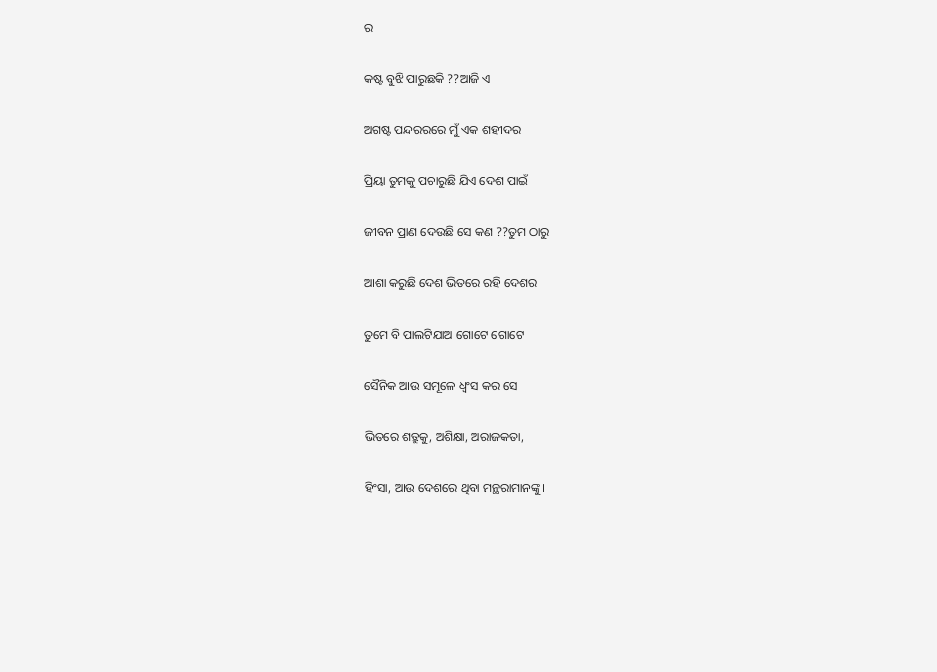ର

କଷ୍ଟ ବୁଝି ପାରୁଛକି ??ଆଜି ଏ

ଅଗଷ୍ଟ ପନ୍ଦରରରେ ମୁଁ ଏକ ଶହୀଦର

ପ୍ରିୟା ତୁମକୁ ପଚାରୁଛି ଯିଏ ଦେଶ ପାଇଁ

ଜୀବନ ପ୍ରାଣ ଦେଉଛି ସେ କଣ ??ତୁମ ଠାରୁ

ଆଶା କରୁଛି ଦେଶ ଭିତରେ ରହି ଦେଶର

ତୁମେ ବି ପାଲଟିଯାଅ ଗୋଟେ ଗୋଟେ

ସୈନିକ ଆଉ ସମୂଳେ ଧ୍ୱଂସ କର ସେ

ଭିତରେ ଶତ୍ରୁକୁ, ଅଶିକ୍ଷା, ଅରାଜକତା,

ହିଂସା, ଆଉ ଦେଶରେ ଥିବା ମନ୍ଥରାମାନଙ୍କୁ।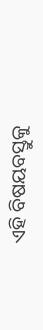ଏହି ବିଷୟବସ୍ତୁକୁ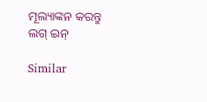ମୂଲ୍ୟାଙ୍କନ କରନ୍ତୁ
ଲଗ୍ ଇନ୍

Similar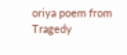oriya poem from Tragedy